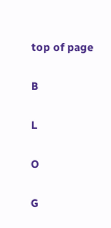top of page

B

L

O

G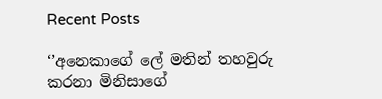Recent Posts

‘’අනෙකාගේ ලේ මතින් තහවුරු කරනා මිනිසාගේ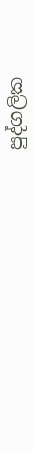පුද්ගලික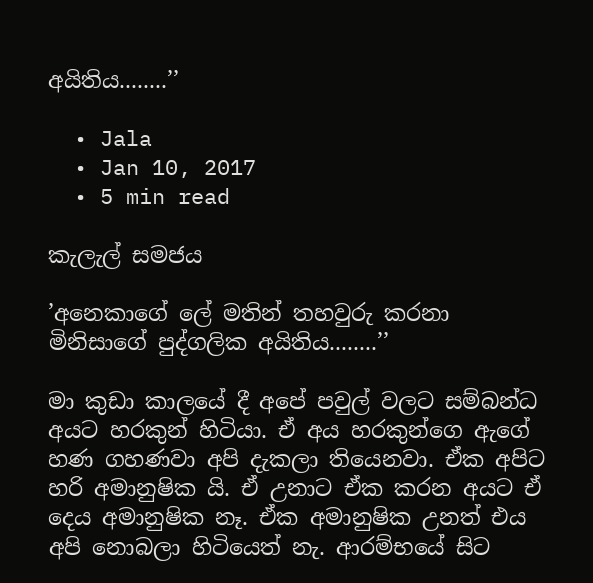අයිතිය........’’

  • Jala
  • Jan 10, 2017
  • 5 min read

කැලැල් සමජය

’අනෙකාගේ ලේ මතින් තහවුරු කරනා මිනිසාගේ පුද්ගලික අයිතිය........’’

මා කුඩා කාලයේ දී අපේ පවුල් වලට සම්බන්ධ අයට හරකුන් හිටියා. ඒ අය හරකුන්ගෙ ඇගේ හණ ගහණවා අපි දැකලා තියෙනවා. ඒක අපිට හරි අමානුෂික යි. ඒ උනාට ඒක කරන අයට ඒ දෙය අමානුෂික නෑ. ඒක අමානුෂික උනත් එය අපි නොබලා හිටියෙත් නැ. ආරම්භයේ සිට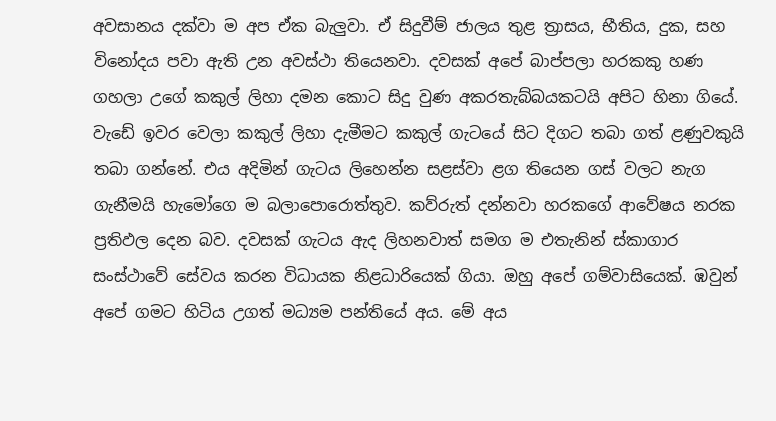අවසානය දක්වා ම අප ඒක බැලුවා. ඒ සිදුවීම් ජාලය තුළ ත්‍රාසය, භීතිය, දුක, සහ විනෝදය පවා ඇති උන අවස්ථා තියෙනවා. දවසක් අපේ බාප්පලා හරකකු හණ ගහලා උගේ කකුල් ලිහා දමන කොට සිදු වුණ අකරතැබ්බයකටයි අපිට හිනා ගියේ. වැඩේ ඉවර වෙලා කකුල් ලිහා දැමීමට කකුල් ගැටයේ සිට දිගට තබා ගත් ළණුවකුයි තබා ගන්නේ. එය අදිමින් ගැටය ලිහෙන්න සළස්වා ළග තියෙන ගස් වලට නැග ගැනීමයි හැමෝගෙ ම බලාපොරොත්තුව. කව්රුත් දන්නවා හරකගේ ආවේෂය නරක ප්‍රතිඵල දෙන බව. දවසක් ගැටය ඇද ලිහනවාත් සමග ම එතැනින් ස්කාගාර සංස්ථාවේ සේවය කරන විධායක නිළධාරියෙක් ගියා. ඔහු අපේ ගම්වාසියෙක්. ඹවුන් අපේ ගමට හිටිය උගත් මධ්‍යම පන්තියේ අය. මේ අය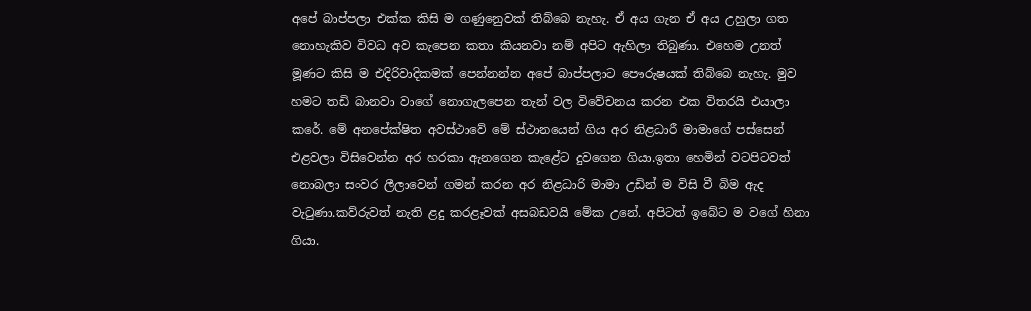අපේ බාප්පලා එක්ක කිසි ම ගණුනෙුවක් තිබ්බෙ නැහැ. ඒ අය ගැන ඒ අය උහුලා ගත නොහැකිව විවධ අව කැපෙන කතා කියනවා නම් අපිට ඇහිලා තිබුණා. එහෙම උනත් මූණට කිසි ම එදිරිවාදිකමක් පෙන්නන්න අපේ බාප්පලාට පෞරුෂයක් තිබ්බෙ නැහැ. මුව හමට තඩි බානවා වාගේ නොගැලපෙන තැන් වල විවේචනය කරන එක විතරයි එයාලා කරේ. මේ අනපේක්ෂිත අවස්ථාවේ මේ ස්ථානයෙන් ගිය අර නිළධාරී මාමාගේ පස්සෙන් එළවලා විසිවෙන්න අර හරකා ඇනගෙන කැළේට දුවගෙන ගියා.ඉතා හෙමින් වටපිටවත් නොබලා සංවර ලීලාවෙන් ගමන් කරන අර නිළධාරි මාමා උඩින් ම විසි වී බිම ඇද වැටුණා.කව්රුවත් නැති ළදු කරළෑවක් අසබඩවයි මේක උනේ. අපිටත් ඉබේට ම වගේ හිනා ගියා.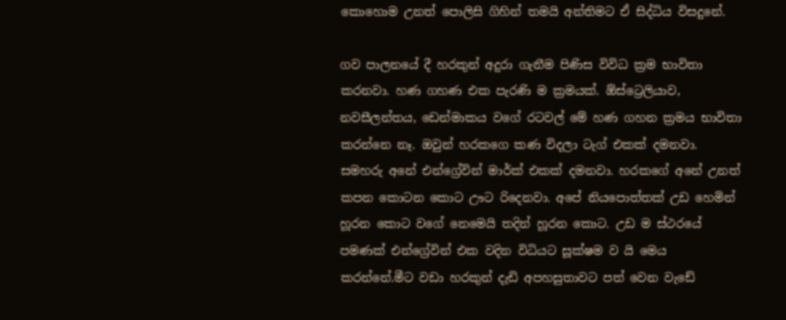කොහොම උනත් පොලිසි ගිහින් තමයි අන්තිමට ඒ සිද්ධිය විසදුනේ.

ගව පාලනයේ දී හරකුන් අදුරා ගැනීම පිණිස විවිධ ක්‍රම භාවිතා කරනවා. හණ ගහණ එක පැරණි ම ක්‍රමයක්. ඕස්ට්‍රෙලියාව, නවසීලන්තය, ඩෙන්මාකය වගේ රටවල් මේ හණ ගහන ක්‍රමය භාවිතා කරන්නෙ නෑ. ඔවුන් හරකගෙ කණ විදලා ටැග් එකක් දමනවා. සමහරු අනේ එන්ග්‍රේවින් මාර්ක් එකක් දමනවා. හරකගේ අනේ උනත් කපන කොටන කොට ඌට රිදෙනවා. අපේ නියපොත්තක් උඩ හෙමින් හූරන කොට වගේ නෙමෙයි තදින් හූරන කොට. උඩ ම ස්ථරයේ පමණක් එන්ග්‍රේවින් එක වදින විධියට සූක්ෂම ව යි මෙය කරන්නේ.මීට වඩා හරකුන් දැඩි අපහසුතාවට පත් වෙන වැඩේ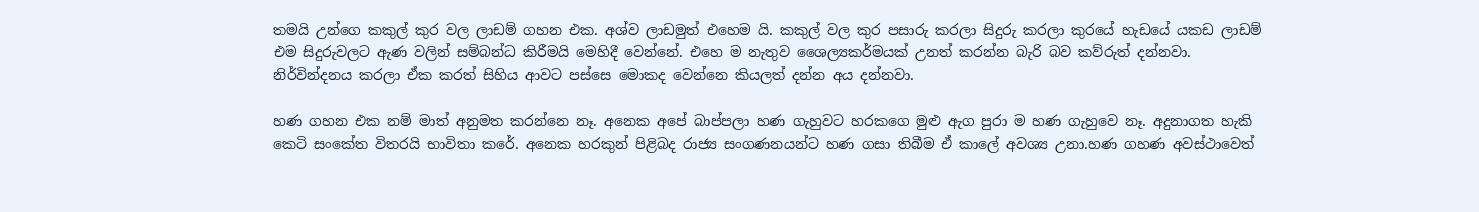තමයි උන්ගෙ කකුල් කුර වල ලාඩම් ගහන එක. අශ්ව ලාඩමුත් එහෙම යි. කකුල් වල කුර පසාරු කරලා සිදුරු කරලා කුරයේ හැඩයේ යකඩ ලාඩම් එම සිදුරුවලට ඇණ වලින් සම්බන්ධ කිරීමයි මෙහිදී වෙන්නේ. එහෙ ම නැතුව ශෛල්‍යකර්මයක් උනත් කරන්න බැරි බව කව්රුත් දන්නවා. නිර්වින්දනය කරලා ඒක කරත් සිහිය ආවට පස්සෙ මොකද වෙන්නෙ කියලත් දන්න අය දන්නවා.

හණ ගහන එක නම් මාත් අනුමත කරන්නෙ නෑ. අනෙක අපේ බාප්පලා හණ ගැහුවට හරකගෙ මුළු ඇග පුරා ම හණ ගැහුවෙ නෑ. අදුනාගත හැකි කෙටි සංකේත විතරයි භාවිතා කරේ. අනෙක හරකුන් පිළිබද රාජ්‍ය සංගණනයන්ට හණ ගසා තිබීම ඒ කාලේ අවශ්‍ය උනා.හණ ගහණ අවස්ථාවෙත්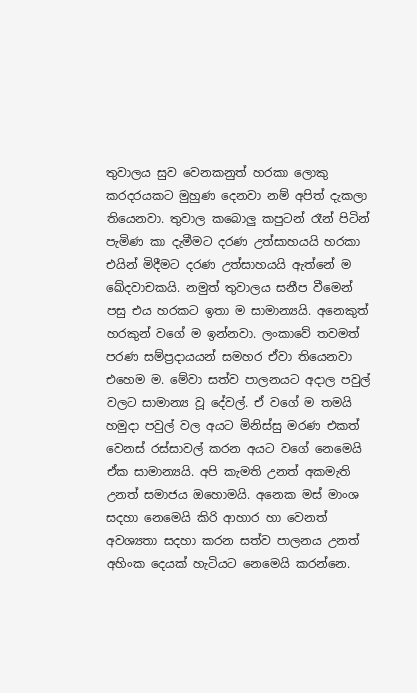තුවාලය සුව වෙනකනුත් හරකා ලොකු කරදරයකට මුහුණ දෙනවා නම් අපිත් දැකලා තියෙනවා. තුවාල කබොලු කපුටන් රෑන් පිටින් පැමිණ කා දැමීමට දරණ උත්සාහයයි හරකා එයින් මිදීමට දරණ උත්සාහයයි ඇත්නේ ම ඛේදවාචකයි. නමුත් තුවාලය සනීප වීමෙන් පසු එය හරකට ඉතා ම සාමාන්‍යයි. අනෙකුත් හරකුන් වගේ ම ඉන්නවා. ලංකාවේ තවමත් පරණ සම්ප්‍රදායයන් සමහර ඒවා තියෙනවා එහෙම ම. මේවා සත්ව පාලනයට අදාල පවුල් වලට සාමාන්‍ය වූ දේවල්. ඒ වගේ ම තමයි හමුදා පවුල් වල අයට මිනිස්සු මරණ එකත් වෙනස් රස්සාවල් කරන අයට වගේ නෙමෙයි ඒක සාමාන්‍යයි. අපි කැමති උනත් අකමැති උනත් සමාජය ඔහොමයි. අනෙක මස් මාංශ සදහා නෙමෙයි කිරි ආහාර හා වෙනත් අවශ්‍යතා සදහා කරන සත්ව පාලනය උනත් අහිංක දෙයක් හැටියට නෙමෙයි කරන්නෙ.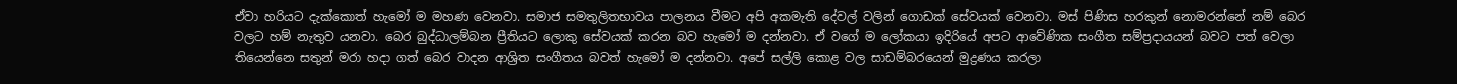ඒවා හරියට දැක්කොත් හැමෝ ම මහණ වෙනවා. සමාජ සමතුලිතභාවය පාලනය වීමට අපි අකමැති දේවල් වලින් ගොඩක් සේවයක් වෙනවා. මස් පිණිස හරකුන් නොමරන්නේ නම් බෙර වලට හම් නැතුව යනවා. බෙර බුද්ධාලම්බන ප්‍රීතියට ලොකු සේවයක් කරන බව හැමෝ ම දන්නවා. ඒ වගේ ම ලෝකයා ඉදිරියේ අපට ආවේණික සංගීත සම්ප්‍රදායයන් බවට පත් වෙලා තියෙන්නෙ සතුන් මරා හදා ගත් බෙර වාදන ආශ්‍රිත සංගීතය බවත් හැමෝ ම දන්නවා. අපේ සල්ලි කොළ වල සාඩම්බරයෙන් මුද්‍රණය කරලා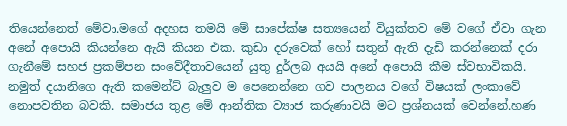තියෙන්නෙත් මේවා.මගේ අදහස තමයි මේ සාපේක්ෂ සත්‍යයෙන් වියුක්තව මේ වගේ ඒවා ගැන අනේ අපොයි කියන්නෙ ඇයි කියන එක. කුඩා දරුවෙක් හෝ සතුන් ඇති දැඩි කරන්නෙක් දරා ගැනීමේ සහජ ප්‍රකම්පන සංවේදීතාවයෙන් යුතු දුර්ලබ අයයි අනේ අපොයි කීම ස්වභාවිකයි. නමුත් දයානිගෙ ඇති කමෙන්ට් බැලුව ම පෙනෙන්නෙ ගව පාලනය වගේ විෂයක් ලංකාවේ නොපවතින බවකි. සමාජය තුළ මේ ආන්තික ව්‍යාජ කරුණාවයි මට ප්‍රශ්නයක් වෙන්නේ.හණ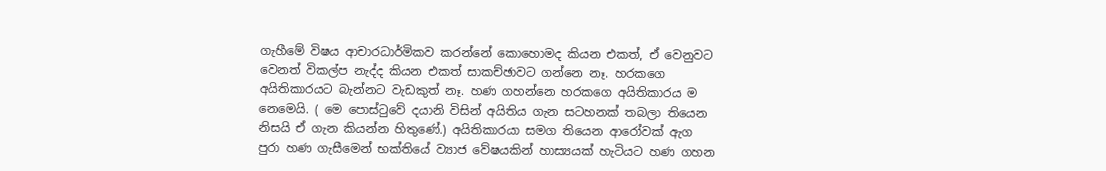ගැහීමේ විෂය ආචාරධාර්මිකව කරන්නේ කොහොමද කියන එකත්, ඒ වෙනුවට වෙනත් විකල්ප නැද්ද කියන එකත් සාකච්ඡාවට ගන්නෙ නෑ. හරකගෙ අයිතිකාරයට බැන්නට වැඩකුත් නෑ. හණ ගහන්නෙ හරකගෙ අයිතිකාරය ම නෙමෙයි. ( මෙ පොස්ටුවේ දයානි විසින් අයිතිය ගැන සටහනක් තබලා තියෙන නිසයි ඒ ගැන කියන්න හිතුණේ.) අයිතිකාරයා සමග තියෙන ආරෝවක් ඇග පුරා හණ ගැසීමෙන් භක්තියේ ව්‍යාජ වේෂයකින් හාස්‍යයක් හැටියට හණ ගහන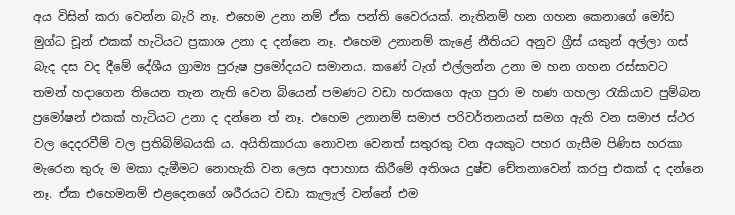අය විසින් කරා වෙන්න බැරි නෑ. එහෙම උනා නම් ඒක පන්ති වෛරයක්. නැතිනම් හන ගහන කෙනාගේ මෝඩ මුග්ධ චූන් එකක් හැටියට ප්‍රකාශ උනා ද දන්නෙ නෑ. එහෙම උනානම් කැළේ නීතියට අනුව ග්‍රීස් යකුන් අල්ලා ගස් බැද දස වද දීමේ දේශීය ග්‍රාම්‍ය පුරුෂ ප්‍රමෝදයට සමානය. කණේ ටැග් එල්ලන්න උනා ම හන ගහන රස්සාවට තමන් හදාගෙන තියෙන තැන නැති වෙන බියෙන් පමණට වඩා හරකගෙ ඇග පුරා ම හණ ගහලා රැකියාව පුම්බන ප්‍රමෝෂන් එකක් හැටියට උනා ද දන්නෙ ත් නෑ. එහෙම උනානම් සමාජ පරිවර්තනයන් සමග ඇති වන සමාජ ස්ථර වල දෙදරවීම් වල ප්‍රතිබිම්බයකි ය. අයිතිකාරයා නොවන වෙනත් සතුරකු වන අයකුට පහර ගැසීම පිණිස හරකා මැරෙන තුරු ම මකා දැමීමට නොහැකි වන ලෙස අපාහාස කිරීමේ අතිශය දුෂ්ච චේතනාවෙන් කරපු එකක් ද දන්නෙ නෑ. ඒක එහෙමනම් එළදෙනගේ ශරීරයට වඩා කැලැල් වන්නේ එම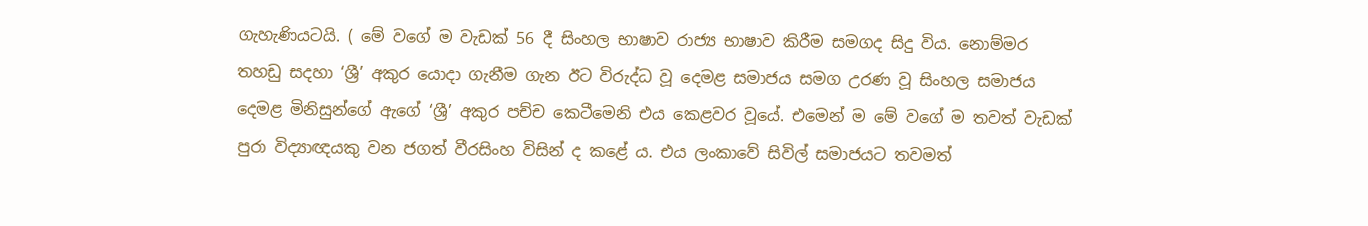ගැහැණියටයි. ( මේ වගේ ම වැඩක් 56 දී සිංහල භාෂාව රාජ්‍ය භාෂාව කිරීම සමගද සිදු විය. නොම්මර තහඩු සදහා ‘ශ්‍රී’ අකුර යොදා ගැනීම ගැන ඊට විරුද්ධ වූ දෙමළ සමාජය සමග උරණ වූ සිංහල සමාජය දෙමළ මිනිසුන්ගේ ඇගේ ‘ශ්‍රී’ අකුර පච්ච කෙටීමෙනි එය කෙළවර වූයේ. එමෙන් ම මේ වගේ ම තවත් වැඩක් පුරා විද්‍යාඥයකු වන ජගත් වීරසිංහ විසින් ද කළේ ය. එය ලංකාවේ සිවිල් සමාජයට තවමත්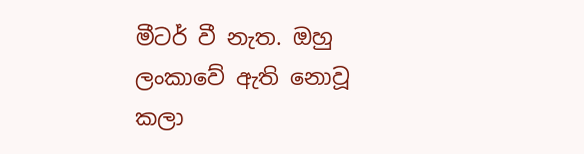මීටර් වී නැත. ඔහු ලංකාවේ ඇති නොවූ කලා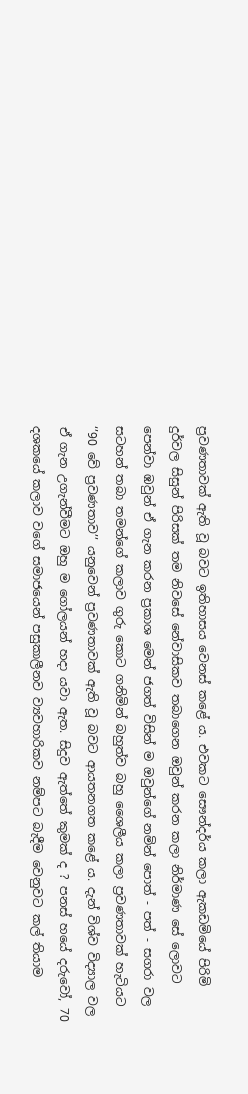ප්‍රවණතාවක් ඇති වූ බවට ඉතිහාසය වෙනස් කළේ ය. එවකට සෞන්දර්ය කලා ඇකඩමියේ පිරිමි දුර්වල සිසුන් පිරිසක් තම නිවසේ නේවාසිකව තබාගෙන ඔවුන් කරන කලා නිර්මාණ සේ ලොවට පෙන්වා ඹවුන් ඒ ගැන කරන ප්‍රකාශ මෙන් ජගත් විසින් ම ඔවුන්ගේ නමින් පොත් - පත් - සගරා වල සටහන් තබා තමන්ගේ කලාව ගුරු කොට ගනිමින් බහුත්ව බහු ශෛලීය කලා ප්‍රවණතාවක් හැටියට ‘’90 වේ ප්‍රවණතාව’’ යනුවෙන් ප්‍රවණතාවක් ඇති වූ බවට ආයතනගත කළේ ය. දැන් විශ්ව විද්‍යාල වල ඒ ගැන උගැන්වීමට ඔහු ම ගෝලයන් හදා යවා ඇත. සිදුව ඇත්තේ කුමක් ද ? පනස් හයේ දරුවෝ, 70 දශකයේ කලාව වගේ සමාජයෙන් පසුකාලීනව ව්‍යවහාරිකව නම්පට බැදීම වෙනුවට කල් තියාම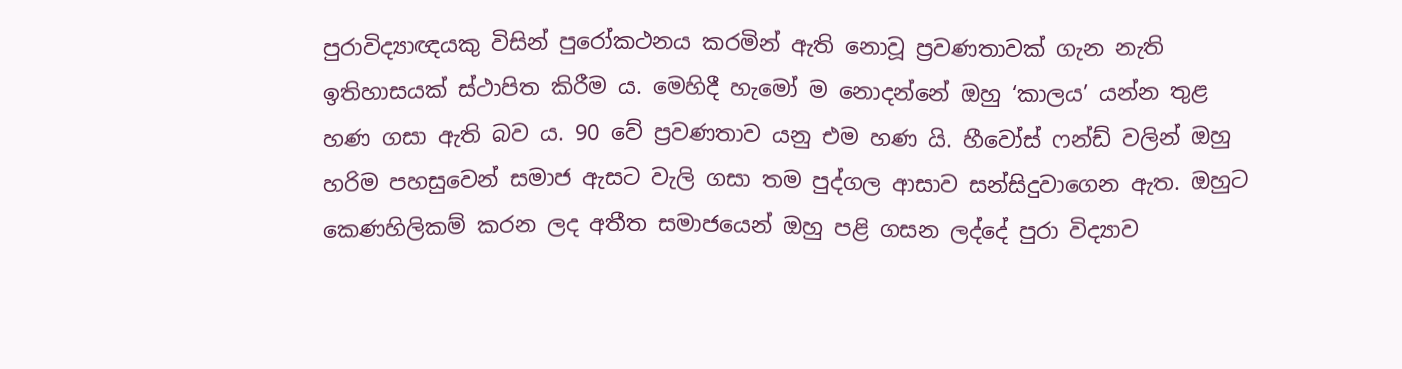පුරාවිද්‍යාඥයකු විසින් පුරෝකථනය කරමින් ඇති නොවූ ප්‍රවණතාවක් ගැන නැති ඉතිහාසයක් ස්ථාපිත කිරීම ය. මෙහිදී හැමෝ ම නොදන්නේ ඔහු ‘කාලය’ යන්න තුළ හණ ගසා ඇති බව ය. 90 වේ ප්‍රවණතාව යනු එම හණ යි. හීවෝස් ෆන්ඩ් වලින් ඔහු හරිම පහසුවෙන් සමාජ ඇසට වැලි ගසා තම පුද්ගල ආසාව සන්සිදුවාගෙන ඇත. ඔහුට කෙණහිලිකම් කරන ලද අතීත සමාජයෙන් ඔහු පළි ගසන ලද්දේ පුරා විද්‍යාව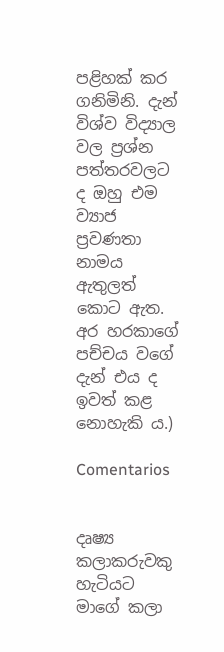පළිහක් කර ගනිමිනි. දැන් විශ්ව විද්‍යාල වල ප්‍රශ්න පත්තරවලට ද ඔහු එම ව්‍යාජ ප්‍රවණතා නාමය ඇතුලත් කොට ඇත. අර හරකාගේ පච්චය වගේ දැන් එය ද ඉවත් කළ නොහැකි ය.)

Comentarios


දෘෂ්‍ය කලාකරුවකු හැටියට මාගේ කලා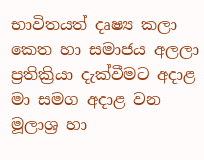භාවිතයත් දෘෂ්‍ය කලා කෙත හා සමාජය අලලා ප්‍රතික්‍රියා දැක්වීමට අදාළ මා සමග අදාළ වන මූලාශ්‍ර හා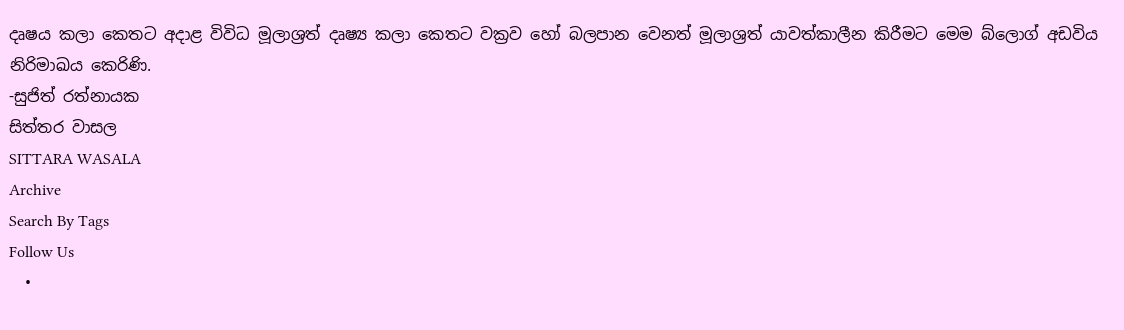දෘෂය කලා කෙතට අදාළ විවිධ මූලාශ්‍රත් දෘෂ්‍ය කලා කෙතට වක්‍රව හෝ බලපාන වෙනත් මූලාශ්‍රත් යාවත්කාලීන කිරීමට මෙම බ්ලොග් අඩවිය නිරිමාඛය කෙරිණි.
-සුජිත් රත්නායක
සිත්තර වාසල
SITTARA WASALA
Archive
Search By Tags
Follow Us
  •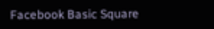Facebook Basic Square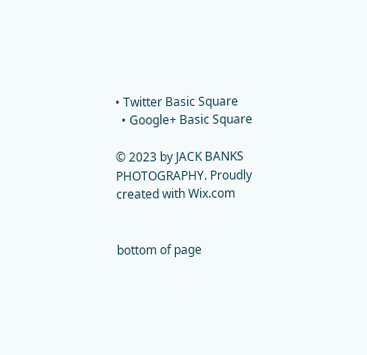• Twitter Basic Square
  • Google+ Basic Square

© 2023 by JACK BANKS PHOTOGRAPHY. Proudly created with Wix.com


bottom of page